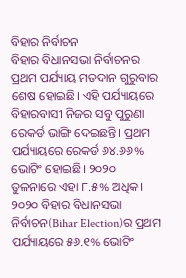ବିହାର ନିର୍ବାଚନ
ବିହାର ବିଧାନସଭା ନିର୍ବାଚନର ପ୍ରଥମ ପର୍ଯ୍ୟାୟ ମତଦାନ ଗୁରୁବାର ଶେଷ ହୋଇଛି। ଏହି ପର୍ଯ୍ୟାୟରେ ବିହାରବାସୀ ନିଜର ସବୁ ପୁରୁଣା ରେକର୍ଡ ଭାଙ୍ଗି ଦେଇଛନ୍ତି। ପ୍ରଥମ ପର୍ଯ୍ୟାୟରେ ରେକର୍ଡ ୬୪.୬୬% ଭୋଟିଂ ହୋଇଛି। ୨୦୨୦ ତୁଳନାରେ ଏହା ୮.୫% ଅଧିକ।
୨୦୨୦ ବିହାର ବିଧାନସଭା ନିର୍ବାଚନ(Bihar Election)ର ପ୍ରଥମ ପର୍ଯ୍ୟାୟରେ ୫୬.୧% ଭୋଟିଂ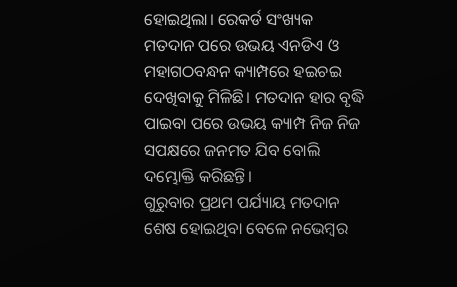ହୋଇଥିଲା। ରେକର୍ଡ ସଂଖ୍ୟକ ମତଦାନ ପରେ ଉଭୟ ଏନଡିଏ ଓ ମହାଗଠବନ୍ଧନ କ୍ୟାମ୍ପରେ ହଇଚଇ ଦେଖିବାକୁ ମିଳିଛି। ମତଦାନ ହାର ବୃଦ୍ଧି ପାଇବା ପରେ ଉଭୟ କ୍ୟାମ୍ପ ନିଜ ନିଜ ସପକ୍ଷରେ ଜନମତ ଯିବ ବୋଲି ଦମ୍ଭୋକ୍ତି କରିଛନ୍ତି।
ଗୁରୁବାର ପ୍ରଥମ ପର୍ଯ୍ୟାୟ ମତଦାନ ଶେଷ ହୋଇଥିବା ବେଳେ ନଭେମ୍ବର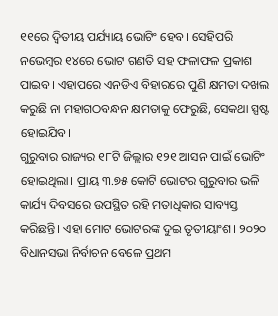୧୧ରେ ଦ୍ୱିତୀୟ ପର୍ଯ୍ୟାୟ ଭୋଟିଂ ହେବ। ସେହିପରି ନଭେମ୍ବର ୧୪ରେ ଭୋଟ ଗଣତି ସହ ଫଳାଫଳ ପ୍ରକାଶ ପାଇବ। ଏହାପରେ ଏନଡିଏ ବିହାରରେ ପୁଣି କ୍ଷମତା ଦଖଲ କରୁଛି ନା ମହାଗଠବନ୍ଧନ କ୍ଷମତାକୁ ଫେରୁଛି, ସେକଥା ସ୍ପଷ୍ଟ ହୋଇଯିବ।
ଗୁରୁବାର ରାଜ୍ୟର ୧୮ଟି ଜିଲ୍ଲାର ୧୨୧ ଆସନ ପାଇଁ ଭୋଟିଂ ହୋଇଥିଲା। ପ୍ରାୟ ୩.୭୫ କୋଟି ଭୋଟର ଗୁରୁବାର ଭଳି କାର୍ଯ୍ୟ ଦିବସରେ ଉପସ୍ଥିତ ରହି ମତାଧିକାର ସାବ୍ୟସ୍ତ କରିଛନ୍ତି। ଏହା ମୋଟ ଭୋଟରଙ୍କ ଦୁଇ ତୃତୀୟାଂଶ। ୨୦୨୦ ବିଧାନସଭା ନିର୍ବାଚନ ବେଳେ ପ୍ରଥମ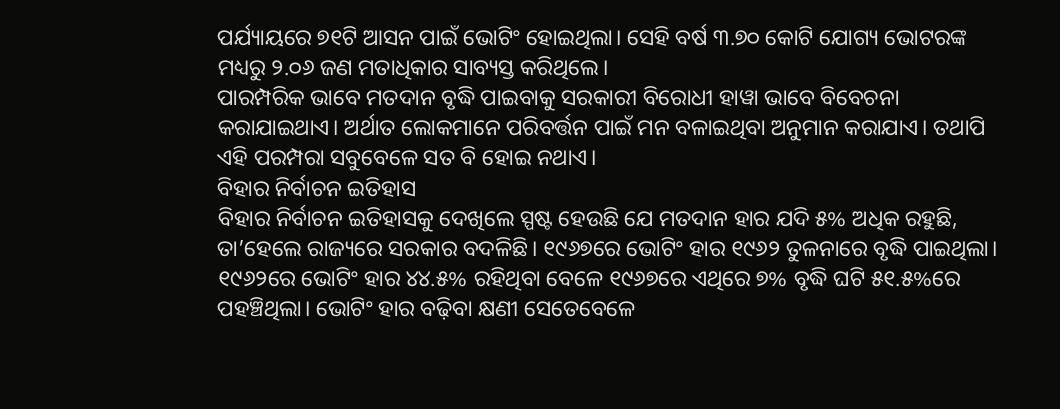ପର୍ଯ୍ୟାୟରେ ୭୧ଟି ଆସନ ପାଇଁ ଭୋଟିଂ ହୋଇଥିଲା। ସେହି ବର୍ଷ ୩.୭୦ କୋଟି ଯୋଗ୍ୟ ଭୋଟରଙ୍କ ମଧ୍ୟରୁ ୨.୦୬ ଜଣ ମତାଧିକାର ସାବ୍ୟସ୍ତ କରିଥିଲେ।
ପାରମ୍ପରିକ ଭାବେ ମତଦାନ ବୃଦ୍ଧି ପାଇବାକୁ ସରକାରୀ ବିରୋଧୀ ହାୱା ଭାବେ ବିବେଚନା କରାଯାଇଥାଏ। ଅର୍ଥାତ ଲୋକମାନେ ପରିବର୍ତ୍ତନ ପାଇଁ ମନ ବଳାଇଥିବା ଅନୁମାନ କରାଯାଏ। ତଥାପି ଏହି ପରମ୍ପରା ସବୁବେଳେ ସତ ବି ହୋଇ ନଥାଏ।
ବିହାର ନିର୍ବାଚନ ଇତିହାସ
ବିହାର ନିର୍ବାଚନ ଇତିହାସକୁ ଦେଖିଲେ ସ୍ପଷ୍ଟ ହେଉଛି ଯେ ମତଦାନ ହାର ଯଦି ୫% ଅଧିକ ରହୁଛି, ତା’ହେଲେ ରାଜ୍ୟରେ ସରକାର ବଦଳିଛି। ୧୯୬୭ରେ ଭୋଟିଂ ହାର ୧୯୬୨ ତୁଳନାରେ ବୃଦ୍ଧି ପାଇଥିଲା। ୧୯୬୨ରେ ଭୋଟିଂ ହାର ୪୪.୫% ରହିଥିବା ବେଳେ ୧୯୬୭ରେ ଏଥିରେ ୭% ବୃଦ୍ଧି ଘଟି ୫୧.୫%ରେ ପହଞ୍ଚିଥିଲା। ଭୋଟିଂ ହାର ବଢ଼ିବା କ୍ଷଣୀ ସେତେବେଳେ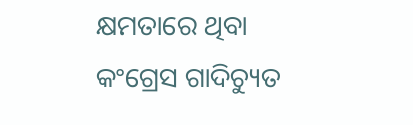କ୍ଷମତାରେ ଥିବା କଂଗ୍ରେସ ଗାଦିଚ୍ୟୁତ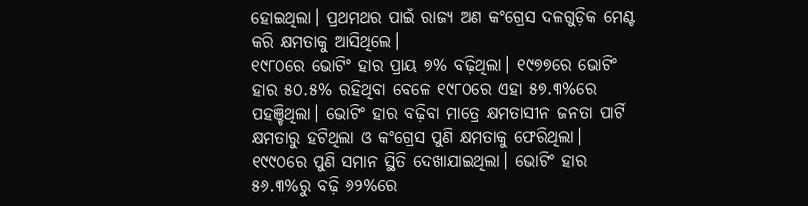ହୋଇଥିଲା। ପ୍ରଥମଥର ପାଇଁ ରାଜ୍ୟ ଅଣ କଂଗ୍ରେସ ଦଳଗୁଡ଼ିକ ମେଣ୍ଟ କରି କ୍ଷମତାକୁ ଆସିଥିଲେ।
୧୯୮୦ରେ ଭୋଟିଂ ହାର ପ୍ରାୟ ୭% ବଢ଼ିଥିଲା। ୧୯୭୭ରେ ଭୋଟିଂ ହାର ୫୦.୫% ରହିଥିବା ବେଳେ ୧୯୮୦ରେ ଏହା ୫୭.୩%ରେ ପହଞ୍ଚିଥିଲା। ଭୋଟିଂ ହାର ବଢ଼ିବା ମାତ୍ରେ କ୍ଷମତାସୀନ ଜନତା ପାର୍ଟି କ୍ଷମତାରୁ ହଟିଥିଲା ଓ କଂଗ୍ରେସ ପୁଣି କ୍ଷମତାକୁ ଫେରିଥିଲା।
୧୯୯୦ରେ ପୁଣି ସମାନ ସ୍ଥିତି ଦେଖାଯାଇଥିଲା। ଭୋଟିଂ ହାର ୫୬.୩%ରୁ ବଢ଼ି ୬୨%ରେ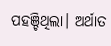ପହଞ୍ଚିଥିଲା। ଅର୍ଥାତ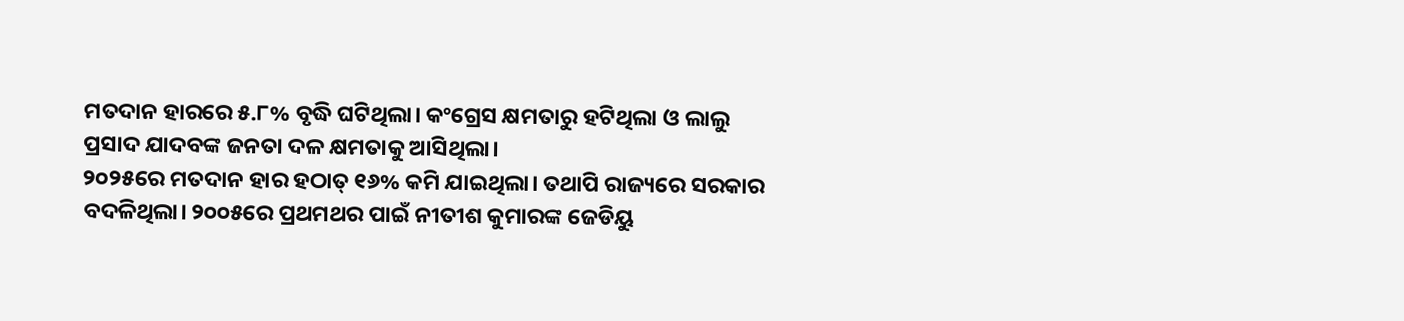ମତଦାନ ହାରରେ ୫.୮% ବୃଦ୍ଧି ଘଟିଥିଲା। କଂଗ୍ରେସ କ୍ଷମତାରୁ ହଟିଥିଲା ଓ ଲାଲୁ ପ୍ରସାଦ ଯାଦବଙ୍କ ଜନତା ଦଳ କ୍ଷମତାକୁ ଆସିଥିଲା।
୨୦୨୫ରେ ମତଦାନ ହାର ହଠାତ୍ ୧୬% କମି ଯାଇଥିଲା। ତଥାପି ରାଜ୍ୟରେ ସରକାର ବଦଳିଥିଲା। ୨୦୦୫ରେ ପ୍ରଥମଥର ପାଇଁ ନୀତୀଶ କୁମାରଙ୍କ ଜେଡିୟୁ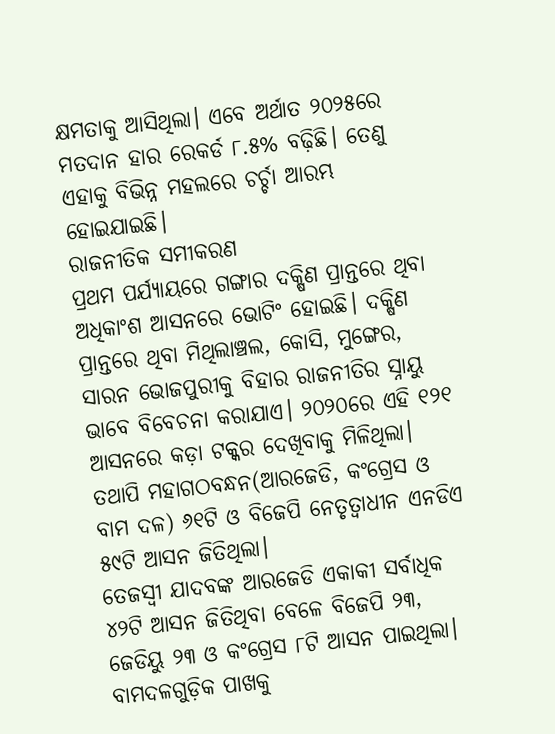କ୍ଷମତାକୁ ଆସିଥିଲା। ଏବେ ଅର୍ଥାତ ୨୦୨୫ରେ ମତଦାନ ହାର ରେକର୍ଡ ୮.୫% ବଢ଼ିଛି। ତେଣୁ ଏହାକୁ ବିଭିନ୍ନ ମହଲରେ ଚର୍ଚ୍ଚା ଆରମ୍ଭ ହୋଇଯାଇଛି।
ରାଜନୀତିକ ସମୀକରଣ
ପ୍ରଥମ ପର୍ଯ୍ୟାୟରେ ଗଙ୍ଗାର ଦକ୍ଷିଣ ପ୍ରାନ୍ତରେ ଥିବା ଅଧିକାଂଶ ଆସନରେ ଭୋଟିଂ ହୋଇଛି। ଦକ୍ଷିଣ ପ୍ରାନ୍ତରେ ଥିବା ମିଥିଲାଞ୍ଚଲ, କୋସି, ମୁଙ୍ଗେର, ସାରନ ଭୋଜପୁରୀକୁ ବିହାର ରାଜନୀତିର ସ୍ନାୟୁ ଭାବେ ବିବେଚନା କରାଯାଏ। ୨୦୨୦ରେ ଏହି ୧୨୧ ଆସନରେ କଡ଼ା ଟକ୍କର ଦେଖିବାକୁ ମିଳିଥିଲା। ତଥାପି ମହାଗଠବନ୍ଧନ(ଆରଜେଡି, କଂଗ୍ରେସ ଓ ବାମ ଦଳ) ୬୧ଟି ଓ ବିଜେପି ନେତୃତ୍ୱାଧୀନ ଏନଡିଏ ୫୯ଟି ଆସନ ଜିତିଥିଲା।
ତେଜସ୍ୱୀ ଯାଦବଙ୍କ ଆରଜେଡି ଏକାକୀ ସର୍ବାଧିକ ୪୨ଟି ଆସନ ଜିତିଥିବା ବେଳେ ବିଜେପି ୨୩, ଜେଡିୟୁ ୨୩ ଓ କଂଗ୍ରେସ ୮ଟି ଆସନ ପାଇଥିଲା। ବାମଦଳଗୁଡ଼ିକ ପାଖକୁ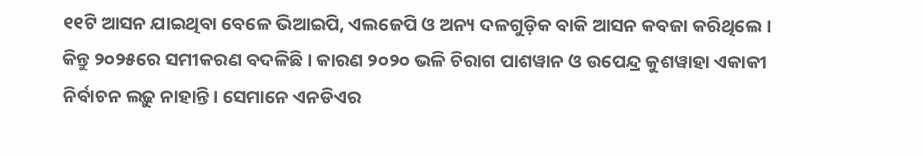୧୧ଟି ଆସନ ଯାଇଥିବା ବେଳେ ଭିଆଇପି, ଏଲଜେପି ଓ ଅନ୍ୟ ଦଳଗୁଡ଼ିକ ବାକି ଆସନ କବଜା କରିଥିଲେ।
କିନ୍ତୁ ୨୦୨୫ରେ ସମୀକରଣ ବଦଳିଛି। କାରଣ ୨୦୨୦ ଭଳି ଚିରାଗ ପାଶୱାନ ଓ ଉପେନ୍ଦ୍ର କୁଶୱାହା ଏକାକୀ ନିର୍ବାଚନ ଲଢ଼ୁ ନାହାନ୍ତି। ସେମାନେ ଏନଡିଏର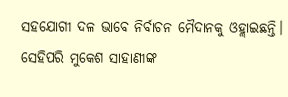ସହଯୋଗୀ ଦଳ ଭାବେ ନିର୍ବାଚନ ମୈଦାନକୁ ଓହ୍ଲାଇଛନ୍ତି। ସେହିପରି ମୁକେଶ ସାହାଣୀଙ୍କ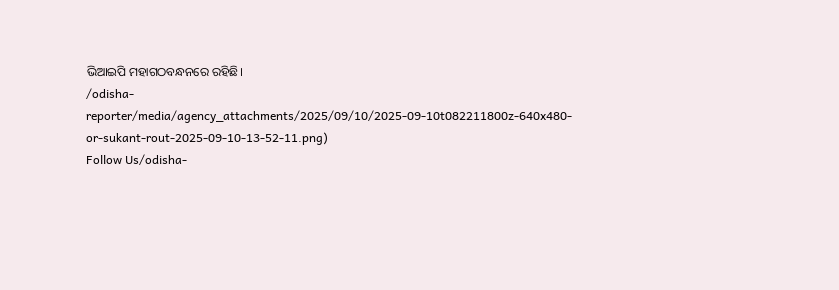ଭିଆଇପି ମହାଗଠବନ୍ଧନରେ ରହିଛି।
/odisha-reporter/media/agency_attachments/2025/09/10/2025-09-10t082211800z-640x480-or-sukant-rout-2025-09-10-13-52-11.png)
Follow Us/odisha-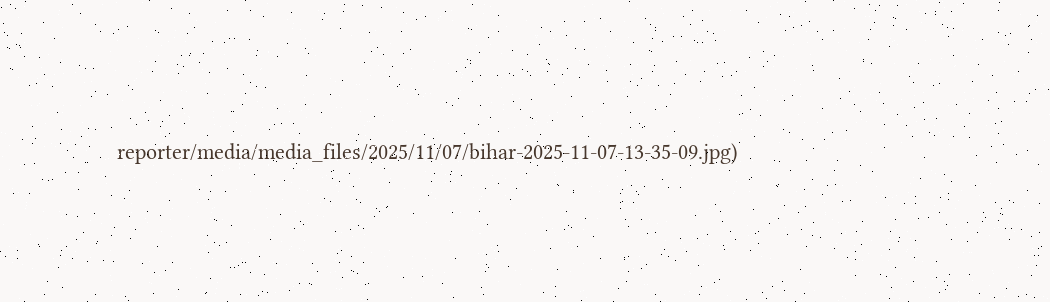reporter/media/media_files/2025/11/07/bihar-2025-11-07-13-35-09.jpg)